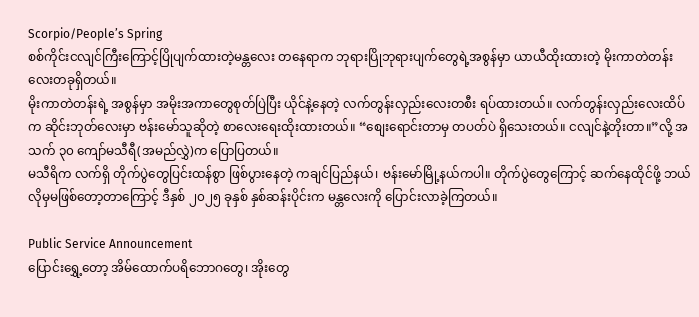Scorpio/People’s Spring
စစ်ကိုင်းငလျင်ကြီးကြောင့်ပြိုပျက်ထားတဲ့မန္တလေး တနေရာက ဘုရားပြိုဘုရားပျက်တွေရဲ့အစွန်မှာ ယာယီထိုးထားတဲ့ မိုးကာတဲတန်းလေးတခုရှိတယ်။
မိုးကာတဲတန်းရဲ့ အစွန်မှာ အမိုးအကာတွေစုတ်ပြဲပြီး ယိုင်နဲ့နေတဲ့ လက်တွန်းလှည်းလေးတစီး ရပ်ထားတယ်။ လက်တွန်းလှည်းလေးထိပ်က ဆိုင်းဘုတ်လေးမှာ ဗန်းမော်သူဆိုတဲ့ စာလေးရေးထိုးထားတယ်။ “စျေးရောင်းတာမှ တပတ်ပဲ ရှိသေးတယ်။ ငလျင်နဲ့တိုးတာ။”လို့ အသက် ၃၀ ကျော်မသီရီ(အမည်လွှဲ)က ပြောပြတယ်။
မသီရိက လက်ရှိ တိုက်ပွဲတွေပြင်းထန်စွာ ဖြစ်ပွားနေတဲ့ ကချင်ပြည်နယ်၊ ဗန်းမော်မြို့နယ်ကပါ။ တိုက်ပွဲတွေကြောင့် ဆက်နေထိုင်ဖို့ ဘယ်လိုမှမဖြစ်တော့တာကြောင့် ဒီနှစ် ၂၀၂၅ ခုနှစ် နှစ်ဆန်းပိုင်းက မန္တလေးကို ပြောင်းလာခဲ့ကြတယ်။

Public Service Announcement
ပြောင်းရွှေ့တော့ အိမ်ထောက်ပရိဘောဂတွေ၊ အိုးတွေ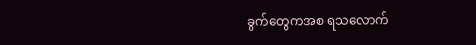ခွက်တွေကအစ ရသလောက်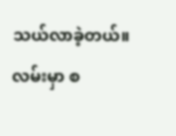သယ်လာခဲ့တယ်။ လမ်းမှာ စ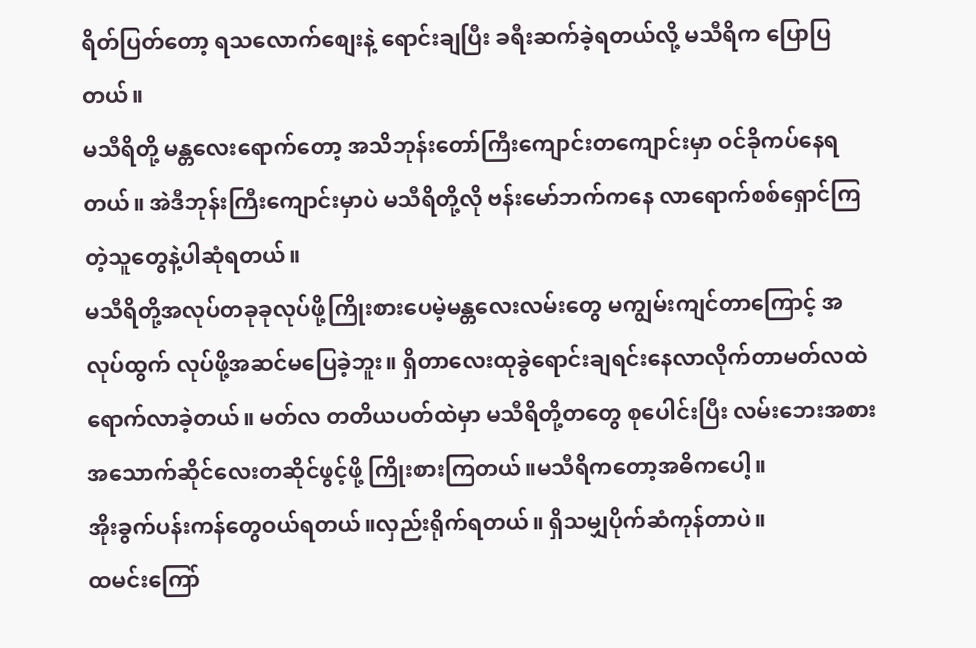ရိတ်ပြတ်တော့ ရသလောက်စျေးနဲ့ ရောင်းချပြီး ခရီးဆက်ခဲ့ရတယ်လို့ မသီရိက ပြောပြတယ်။
မသီရိတို့ မန္တလေးရောက်တော့ အသိဘုန်းတော်ကြီးကျောင်းတကျောင်းမှာ ဝင်ခိုကပ်နေရတယ်။ အဲဒီဘုန်းကြီးကျောင်းမှာပဲ မသီရိတို့လို ဗန်းမော်ဘက်ကနေ လာရောက်စစ်ရှောင်ကြတဲ့သူတွေနဲ့ပါဆုံရတယ်။
မသီရိတို့အလုပ်တခုခုလုပ်ဖို့ကြိုးစားပေမဲ့မန္တလေးလမ်းတွေ မကျွမ်းကျင်တာကြောင့် အလုပ်ထွက် လုပ်ဖို့အဆင်မပြေခဲ့ဘူး။ ရှိတာလေးထုခွဲရောင်းချရင်းနေလာလိုက်တာမတ်လထဲရောက်လာခဲ့တယ်။ မတ်လ တတိယပတ်ထဲမှာ မသီရိတို့တတွေ စုပေါင်းပြီး လမ်းဘေးအစားအသောက်ဆိုင်လေးတဆိုင်ဖွင့်ဖို့ ကြိုးစားကြတယ်။မသီရိကတော့အဓိကပေါ့။
အိုးခွက်ပန်းကန်တွေဝယ်ရတယ်။လှည်းရိုက်ရတယ်။ ရှိသမျှပိုက်ဆံကုန်တာပဲ။
ထမင်းကြော်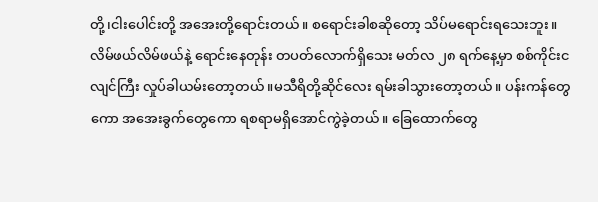တို့၊ငါးပေါင်းတို့ အအေးတို့ရောင်းတယ်။ စရောင်းခါစဆိုတော့ သိပ်မရောင်းရသေးဘူး။ လိမ်ဖယ်လိမ်ဖယ်နဲ့ ရောင်းနေတုန်း တပတ်လောက်ရှိသေး မတ်လ ၂၈ ရက်နေ့မှာ စစ်ကိုင်းငလျင်ကြီး လှုပ်ခါယမ်းတော့တယ်။မသီရိတို့ဆိုင်လေး ရမ်းခါသွားတော့တယ်။ ပန်းကန်တွေကော အအေးခွက်တွေကော ရစရာမရှိအောင်ကွဲခဲ့တယ်။ ခြေထောက်တွေ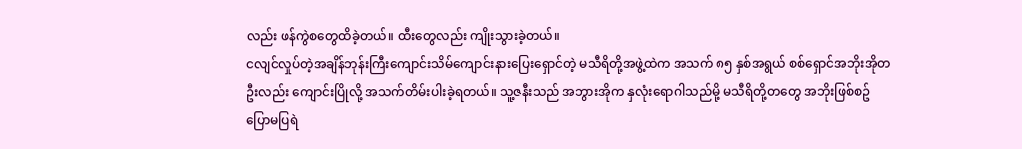လည်း ဖန်ကွဲစတွေထိခဲ့တယ်။ ထီးတွေလည်း ကျိုးသွားခဲ့တယ်။
ငလျင်လှုပ်တဲ့အချိန်ဘုန်းကြီးကျောင်းသိမ်ကျောင်းနားပြေးရှောင်တဲ့ မသီရိတို့အဖွဲ့ထဲက အသက် ၈၅ နှစ်အရွယ် စစ်ရှောင်အဘိုးအိုတဦးလည်း ကျောင်းပြိုလို့ အသက်တိမ်းပါးခဲ့ရတယ်။ သူ့ဇနီးသည် အဘွားအိုက နှလုံးရောဂါသည်မို့ မသီရိတို့တတွေ အဘိုးဖြစ်စဥ် ပြောမပြရဲ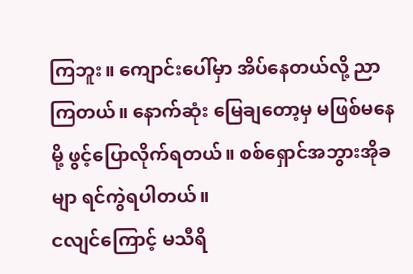ကြဘူး။ ကျောင်းပေါ်မှာ အိပ်နေတယ်လို့ ညာကြတယ်။ နောက်ဆုံး မြေချတော့မှ မဖြစ်မနေမို့ ဖွင့်ပြောလိုက်ရတယ်။ စစ်ရှောင်အဘွားအိုခမျာ ရင်ကွဲရပါတယ်။
ငလျင်ကြောင့် မသီရိ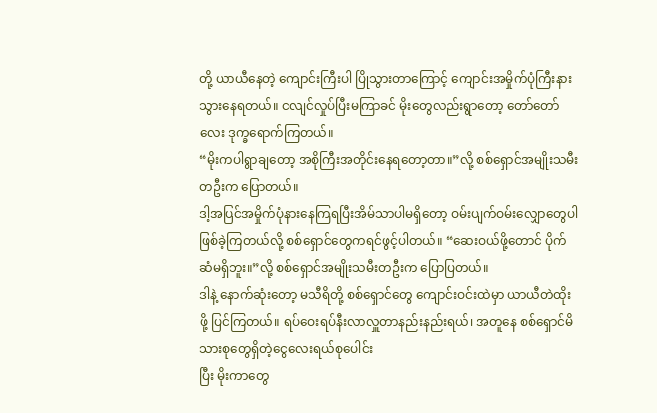တို့ ယာယီနေတဲ့ ကျောင်းကြီးပါ ပြိုသွားတာကြောင့် ကျောင်းအမှိုက်ပုံကြီးနား သွားနေရတယ်။ ငလျင်လှုပ်ပြီးမကြာခင် မိုးတွေလည်းရွာတော့ တော်တော်လေး ဒုက္ခရောက်ကြတယ်။
“မိုးကပါရွာချတော့ အစိုကြီးအတိုင်းနေရတော့တာ။”လို့ စစ်ရှောင်အမျိုးသမီးတဦးက ပြောတယ်။
ဒါ့အပြင်အမှိုက်ပုံနားနေကြရပြီးအိမ်သာပါမရှိတော့ ဝမ်းပျက်ဝမ်းလျှောတွေပါ ဖြစ်ခဲ့ကြတယ်လို့ စစ်ရှောင်တွေကရင်ဖွင့်ပါတယ်။ “ဆေးဝယ်ဖို့တောင် ပိုက်ဆံမရှိဘူး။”လို့ စစ်ရှောင်အမျိုးသမီးတဦးက ပြောပြတယ်။
ဒါနဲ့ နောက်ဆုံးတော့ မသီရိတို့ စစ်ရှောင်တွေ ကျောင်းဝင်းထဲမှာ ယာယီတဲထိုးဖို့ ပြင်ကြတယ်။ ရပ်ဝေးရပ်နီးလာလှူတာနည်းနည်းရယ်၊ အတူနေ စစ်ရှောင်မိသားစုတွေရှိတဲ့ငွေလေးရယ်စုပေါင်း
ပြီး မိုးကာတွေ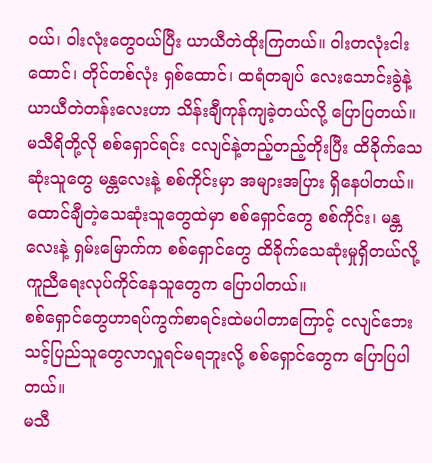ဝယ်၊ ဝါးလုံးတွေဝယ်ပြီး ယာယီတဲထိုးကြတယ်။ ဝါးတလုံးငါးထောင်၊ တိုင်တစ်လုံး ရှစ်ထောင်၊ ထရံတချပ် လေးသောင်းခွဲနဲ့ ယာယီတဲတန်းလေးဟာ သိန်းချီကုန်ကျခဲ့တယ်လို့ ပြောပြတယ်။
မသီရိတို့လို စစ်ရှောင်ရင်း ငလျင်နဲ့တည့်တည့်တိုးပြီး ထိခိုက်သေဆုံးသူတွေ မန္တလေးနဲ့ စစ်ကိုင်းမှာ အများအပြား ရှိနေပါတယ်။ ထောင်ချီတဲ့သေဆုံးသူတွေထဲမှာ စစ်ရှောင်တွေ စစ်ကိုင်း၊ မန္တလေးနဲ့ ရှမ်းမြောက်က စစ်ရှောင်တွေ ထိခိုက်သေဆုံးမှုရှိတယ်လို့ ကူညီရေးလုပ်ကိုင်နေသူတွေက ပြောပါတယ်။
စစ်ရှောင်တွေဟာရပ်ကွက်စာရင်းထဲမပါတာကြောင့် ငလျင်ဘေးသင့်ပြည်သူတွေလာလှူရင်မရဘူးလို့ စစ်ရှောင်တွေက ပြောပြပါတယ်။
မသီ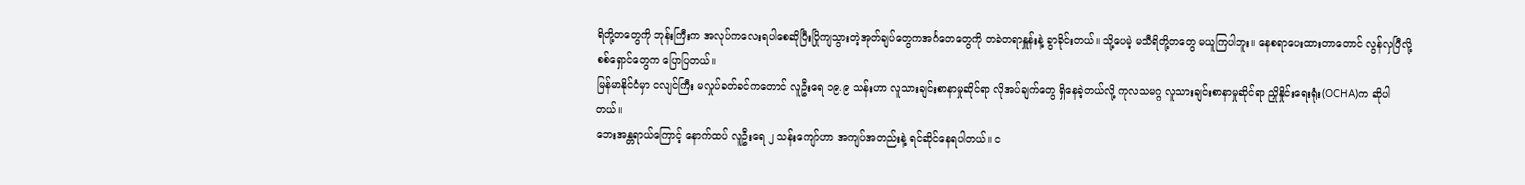ရိတို့တတွေကို ဘုန်းကြီးက အလုပ်ကလေးရပါစေဆိုပြီးပြိုကျသွားတဲ့အုတ်ချပ်တွေကအင်္ဂတေတွေကို တခဲတရာနှူန်းနဲ့ ခွာခိုင်းတယ်။ သို့ပေမဲ့ မသီရိတို့တတွေ မယူကြပါဘူး။ နေစရာပေးထားတာတောင် လွန်လှပြီလို့ စစ်ရှောင်တွေက ပြောပြတယ်။
မြန်မာနိုင်ငံမှာ ငလျင်ကြီး မလှုပ်ခတ်ခင်ကတောင် လူဦးရေ ၁၉.၉ သန်းဟာ လူသားချင်းစာနာမှုဆိုင်ရာ လိုအပ်ချက်တွေ ရှိနေခဲ့တယ်လို့ ကုလသမဂ္ဂ လူသားချင်းစာနာမှုဆိုင်ရာ ညှိုနှိုင်းရေးရုံး(OCHA)က ဆိုပါတယ်။
ဘေးအန္တရာယ်ကြောင့် နောက်ထပ် လူဦးရေ ၂ သန်းကျော်ဟာ အကျပ်အတည်းနဲ့ ရင်ဆိုင်နေရပါတယ်။ င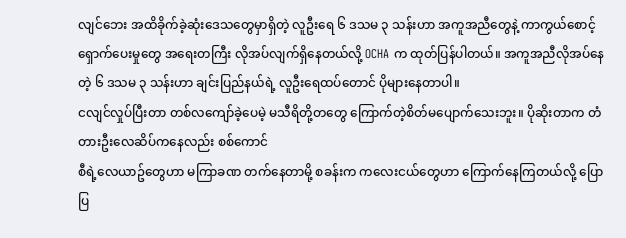လျင်ဘေး အထိခိုက်ခဲ့ဆုံးဒေသတွေမှာရှိတဲ့ လူဦးရေ ၆ ဒသမ ၃ သန်းဟာ အကူအညီတွေနဲ့ ကာကွယ်စောင့်ရှောက်ပေးမှုတွေ အရေးတကြီး လိုအပ်လျက်ရှိနေတယ်လို့ OCHA က ထုတ်ပြန်ပါတယ်။ အကူအညီလိုအပ်နေတဲ့ ၆ ဒသမ ၃ သန်းဟာ ချင်းပြည်နယ်ရဲ့ လူဦးရေထပ်တောင် ပိုများနေတာပါ။
ငလျင်လှုပ်ပြီးတာ တစ်လကျော်ခဲ့ပေမဲ့ မသီရိတို့တတွေ ကြောက်တဲ့စိတ်မပျောက်သေးဘူး။ ပိုဆိုးတာက တံတားဦးလေဆိပ်ကနေလည်း စစ်ကောင်
စီရဲ့လေယာဥ်တွေဟာ မကြာခဏ တက်နေတာမို့ စခန်းက ကလေးငယ်တွေဟာ ကြောက်နေကြတယ်လို့ ပြောပြ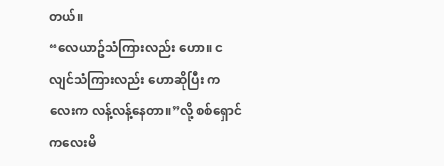တယ်။
“လေယာဥ်သံကြားလည်း ဟော။ ငလျင်သံကြားလည်း ဟောဆိုပြီး ကလေးက လန့်လန့်နေတာ။”လို့ စစ်ရှောင်ကလေးမိ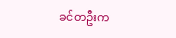ခင်တဦးက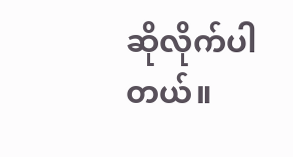ဆိုလိုက်ပါတယ်။